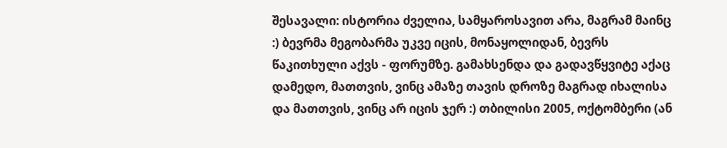შესავალი: ისტორია ძველია, სამყაროსავით არა, მაგრამ მაინც :) ბევრმა მეგობარმა უკვე იცის, მონაყოლიდან, ბევრს წაკითხული აქვს - ფორუმზე. გამახსენდა და გადავწყვიტე აქაც დამედო, მათთვის, ვინც ამაზე თავის დროზე მაგრად იხალისა და მათთვის, ვინც არ იცის ჯერ :) თბილისი 2005, ოქტომბერი (ან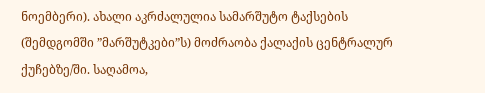ნოემბერი). ახალი აკრძალულია სამარშუტო ტაქსების (შემდგომში ”მარშუტკები”ს) მოძრაობა ქალაქის ცენტრალურ ქუჩებზე/ში. საღამოა,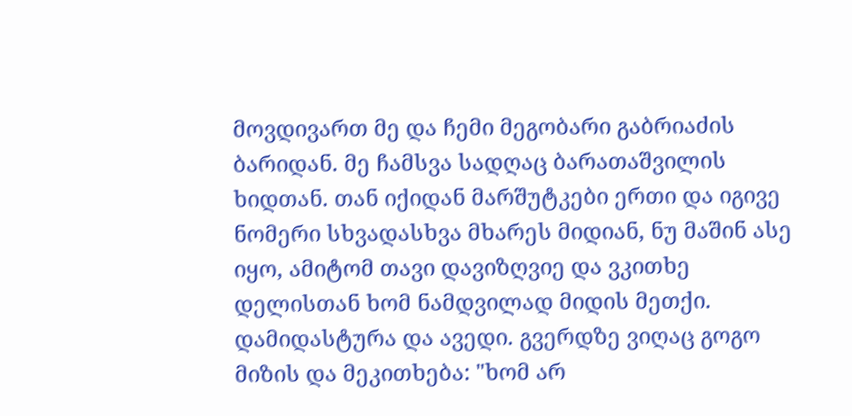მოვდივართ მე და ჩემი მეგობარი გაბრიაძის ბარიდან. მე ჩამსვა სადღაც ბარათაშვილის ხიდთან. თან იქიდან მარშუტკები ერთი და იგივე ნომერი სხვადასხვა მხარეს მიდიან, ნუ მაშინ ასე იყო, ამიტომ თავი დავიზღვიე და ვკითხე დელისთან ხომ ნამდვილად მიდის მეთქი. დამიდასტურა და ავედი. გვერდზე ვიღაც გოგო მიზის და მეკითხება: "ხომ არ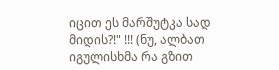იცით ეს მარშუტკა სად მიდის?!" !!! (ნუ, ალბათ იგულისხმა რა გზით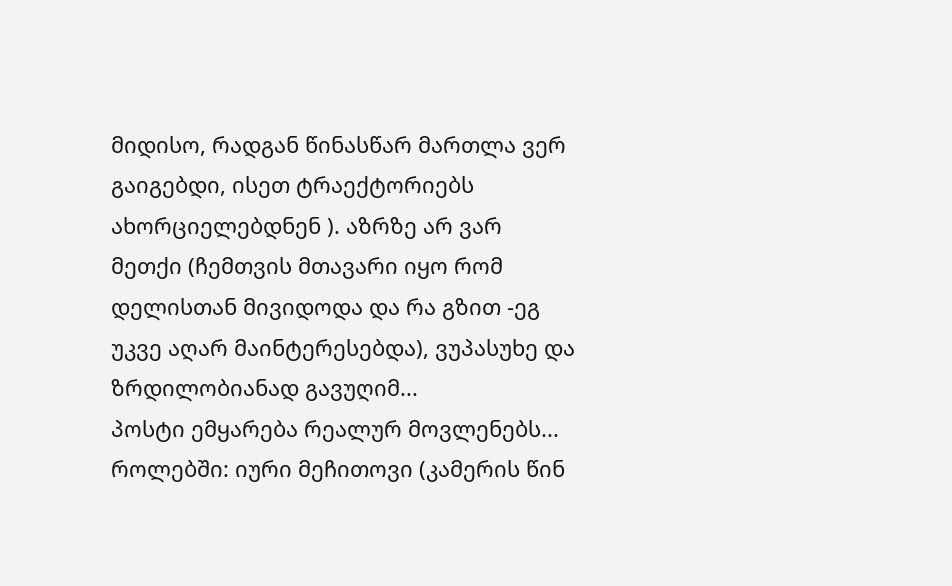მიდისო, რადგან წინასწარ მართლა ვერ გაიგებდი, ისეთ ტრაექტორიებს ახორციელებდნენ ). აზრზე არ ვარ მეთქი (ჩემთვის მთავარი იყო რომ დელისთან მივიდოდა და რა გზით -ეგ უკვე აღარ მაინტერესებდა), ვუპასუხე და ზრდილობიანად გავუღიმ...
პოსტი ემყარება რეალურ მოვლენებს... როლებში: იური მეჩითოვი (კამერის წინ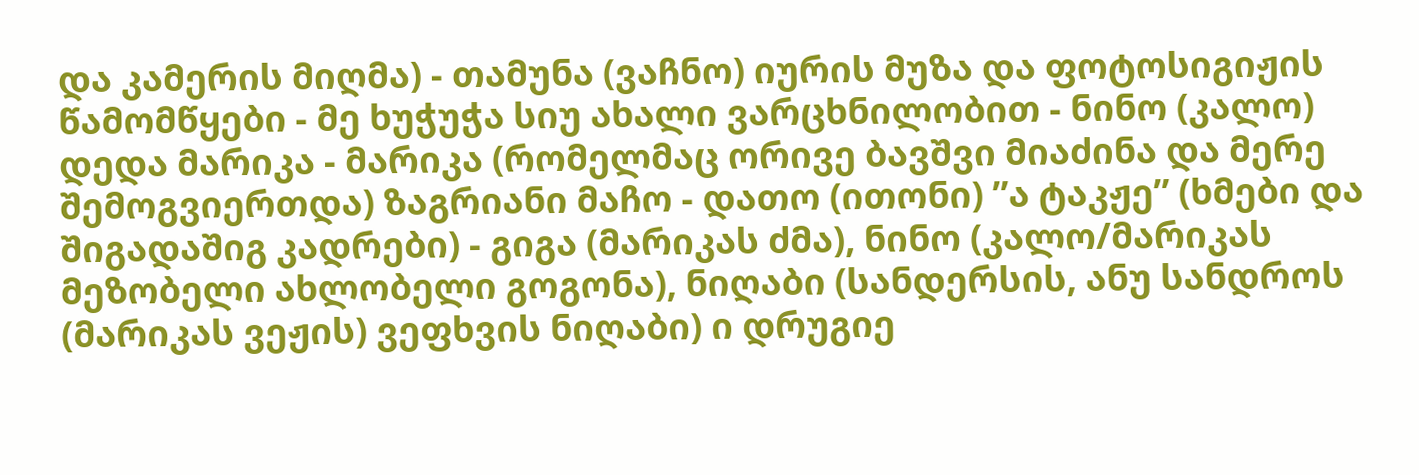და კამერის მიღმა) - თამუნა (ვაჩნო) იურის მუზა და ფოტოსიგიჟის წამომწყები - მე ხუჭუჭა სიუ ახალი ვარცხნილობით - ნინო (კალო) დედა მარიკა - მარიკა (რომელმაც ორივე ბავშვი მიაძინა და მერე შემოგვიერთდა) ზაგრიანი მაჩო - დათო (ითონი) ”ა ტაკჟე” (ხმები და შიგადაშიგ კადრები) - გიგა (მარიკას ძმა), ნინო (კალო/მარიკას მეზობელი ახლობელი გოგონა), ნიღაბი (სანდერსის, ანუ სანდროს (მარიკას ვეჟის) ვეფხვის ნიღაბი) ი დრუგიე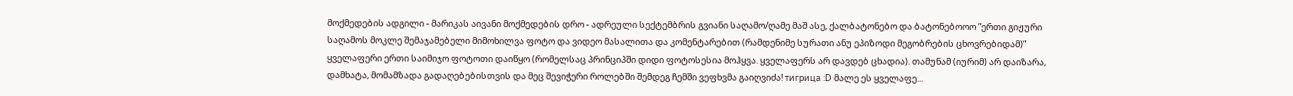მოქმედების ადგილი - მარიკას აივანი მოქმედების დრო - ადრეული სექტემბრის გვიანი საღამო/ღამე მაშ ასე, ქალბატონებო და ბატონებოოო ”ერთი გიჟური საღამოს მოკლე შემაჯამებელი მიმოხილვა ფოტო და ვიდეო მასალითა და კომენტარებით (რამდენიმე სურათი ანუ ეპიზოდი მეგობრების ცხოვრებიდამ)” ყველაფერი ერთი საიმიჯო ფოტოთი დაიწყო (რომელსაც პრინციპში დიდი ფოტოსესია მოჰყვა. ყველაფერს არ დავდებ ცხადია). თამუნამ (იურიმ) არ დაიზარა, დამხატა, მომამზადა გადაღებებისთვის და მეც შევიჭერი როლებში შემდეგ ჩემში ვეფხვმა გაიღვიძა! тигрица :D მალე ეს ყველაფე...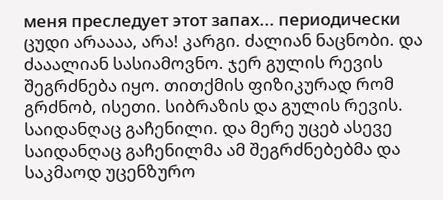меня преследует этот запах... периодически ცუდი არაააა, არა! კარგი. ძალიან ნაცნობი. და ძააალიან სასიამოვნო. ჯერ გულის რევის შეგრძნება იყო. თითქმის ფიზიკურად რომ გრძნობ, ისეთი. სიბრაზის და გულის რევის. საიდანღაც გაჩენილი. და მერე უცებ ასევე საიდანღაც გაჩენილმა ამ შეგრძნებებმა და საკმაოდ უცენზურო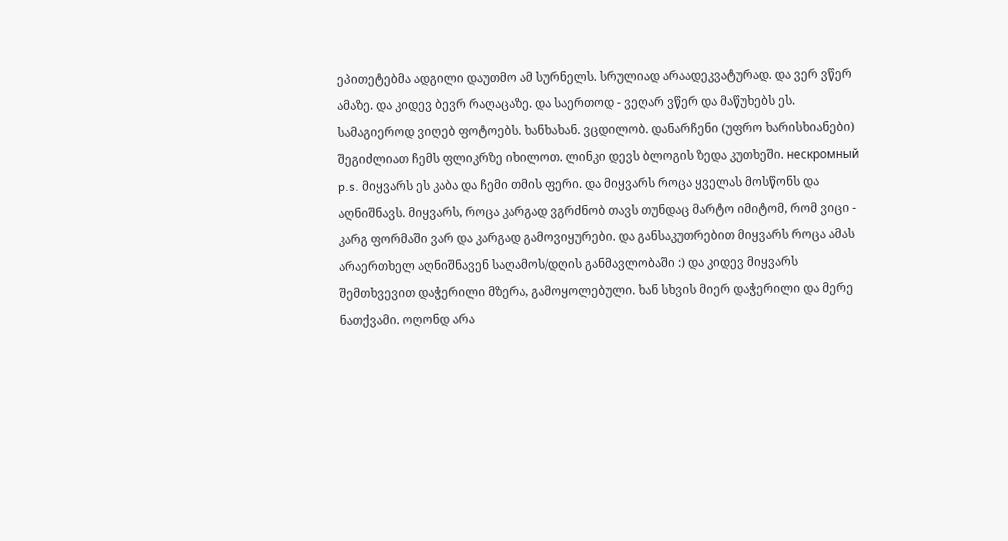ეპითეტებმა ადგილი დაუთმო ამ სურნელს. სრულიად არაადეკვატურად. და ვერ ვწერ ამაზე. და კიდევ ბევრ რაღაცაზე. და საერთოდ - ვეღარ ვწერ და მაწუხებს ეს. სამაგიეროდ ვიღებ ფოტოებს. ხანხახან. ვცდილობ. დანარჩენი (უფრო ხარისხიანები) შეგიძლიათ ჩემს ფლიკრზე იხილოთ. ლინკი დევს ბლოგის ზედა კუთხეში. нескромный p.s. მიყვარს ეს კაბა და ჩემი თმის ფერი. და მიყვარს როცა ყველას მოსწონს და აღნიშნავს. მიყვარს, როცა კარგად ვგრძნობ თავს თუნდაც მარტო იმიტომ, რომ ვიცი - კარგ ფორმაში ვარ და კარგად გამოვიყურები. და განსაკუთრებით მიყვარს როცა ამას არაერთხელ აღნიშნავენ საღამოს/დღის განმავლობაში :) და კიდევ მიყვარს შემთხვევით დაჭერილი მზერა, გამოყოლებული. ხან სხვის მიერ დაჭერილი და მერე ნათქვამი. ოღონდ არა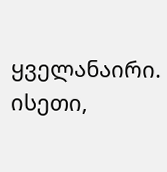ყველანაირი. ისეთი,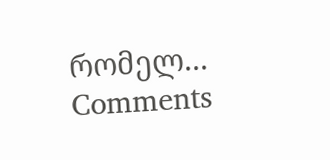რომელ...
Comments